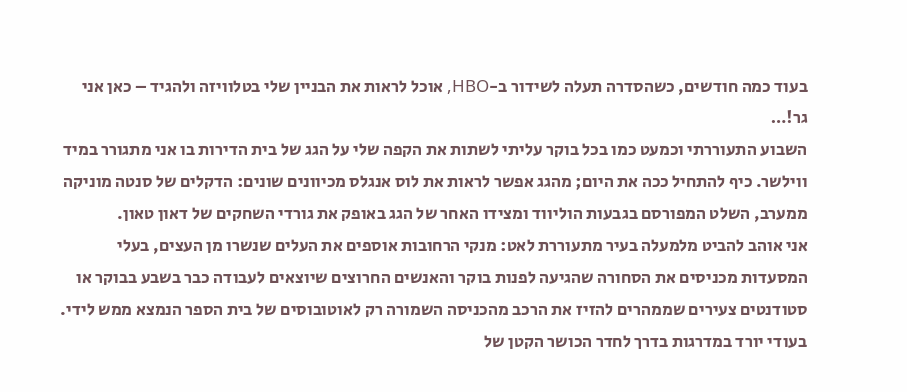בעוד כמה חודשים, כשהסדרה תעלה לשידור ב-HBO, אוכל לראות את הבניין שלי בטלוויזה ולהגיד – כאן אני גר!…
השבוע התעוררתי וכמעט כמו בכל בוקר עליתי לשתות את הקפה שלי על הגג של בית הדירות בו אני מתגורר במיד ווילשר. כיף להתחיל ככה את היום; מהגג אפשר לראות את לוס אנגלס מכיוונים שונים: הדקלים של סנטה מוניקה ממערב, השלט המפורסם בגבעות הוליווד ומצידו האחר של הגג באופק את גורדי השחקים של דאון טאון.
אני אוהב להביט מלמעלה בעיר מתעוררת לאט: מנקי הרחובות אוספים את העלים שנשרו מן העצים, בעלי המסעדות מכניסים את הסחורה שהגיעה לפנות בוקר והאנשים החרוצים שיוצאים לעבודה כבר בשבע בבוקר או סטודנטים צעירים שממהרים להזיז את הרכב מהכניסה השמורה רק לאוטובוסים של בית הספר הנמצא ממש לידי. בעודי יורד במדרגות בדרך לחדר הכושר הקטן של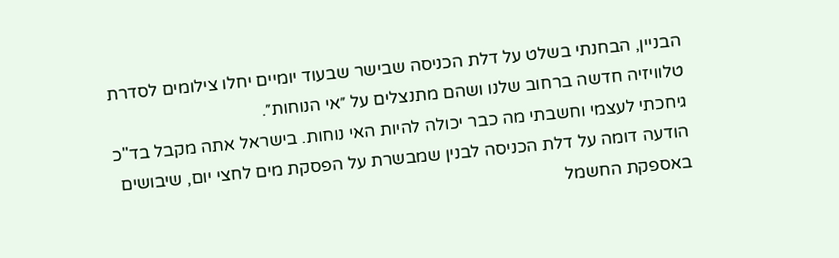הבניין, הבחנתי בשלט על דלת הכניסה שבישר שבעוד יומיים יחלו צילומים לסדרת טלוויזיה חדשה ברחוב שלנו ושהם מתנצלים על ״אי הנוחות״.
גיחכתי לעצמי וחשבתי מה כבר יכולה להיות האי נוחות. בישראל אתה מקבל בד"כ הודעה דומה על דלת הכניסה לבנין שמבשרת על הפסקת מים לחצי יום, שיבושים באספקת החשמל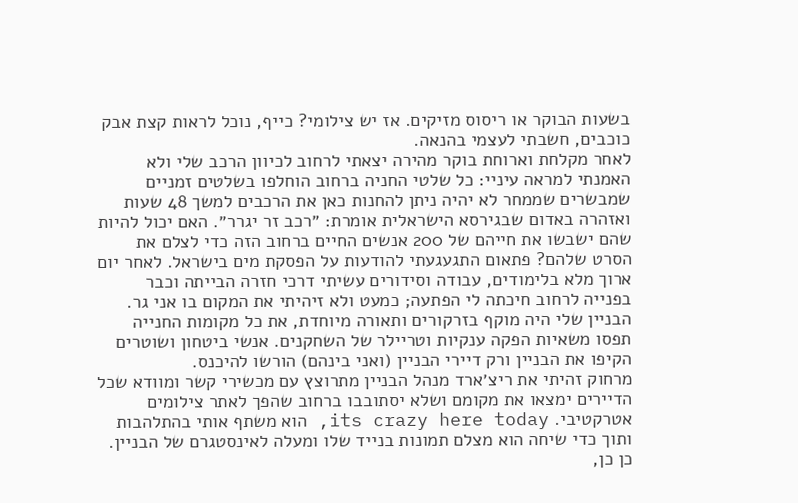בשעות הבוקר או ריסוס מזיקים. אז יש צילומי? כייף, נוכל לראות קצת אבק כוכבים, חשבתי לעצמי בהנאה.
לאחר מקלחת וארוחת בוקר מהירה יצאתי לרחוב לכיוון הרכב שלי ולא האמנתי למראה עיניי: כל שלטי החניה ברחוב הוחלפו בשלטים זמניים שמבשרים שממחר לא יהיה ניתן להחנות כאן את הרכבים למשך 48 שעות ואזהרה באדום שבגירסא הישראלית אומרת: ״רכב זר יגרר״. האם יכול להיות שהם ישבשו את חייהם של 200 אנשים החיים ברחוב הזה כדי לצלם את הסרט שלהם? פתאום התגעגעתי להודעות על הפסקת מים בישראל. לאחר יום ארוך מלא בלימודים, עבודה וסידורים עשיתי דרכי חזרה הבייתה וכבר בפנייה לרחוב חיכתה לי הפתעה; כמעט ולא זיהיתי את המקום בו אני גר. הבניין שלי היה מוקף בזרקורים ותאורה מיוחדת, את כל מקומות החנייה תפסו משאיות הפקה ענקיות וטריילר של השחקנים. אנשי ביטחון ושוטרים הקיפו את הבניין ורק דיירי הבניין (ואני בינהם) הורשו להיכנס.
מרחוק זהיתי את ריצ׳ארד מנהל הבניין מתרוצץ עם מכשירי קשר ומוודא שכל הדיירים ימצאו את מקומם ושלא יסתובבו ברחוב שהפך לאתר צילומים אטרקטיבי. its crazy here today, הוא משתף אותי בהתלהבות ותוך כדי שיחה הוא מצלם תמונות בנייד שלו ומעלה לאינסטגרם של הבניין. כן כן,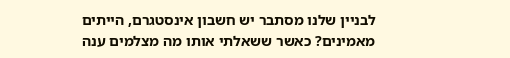לבניין שלנו מסתבר יש חשבון אינסטגרם, הייתים מאמינים? כאשר ששאלתי אותו מה מצלמים ענה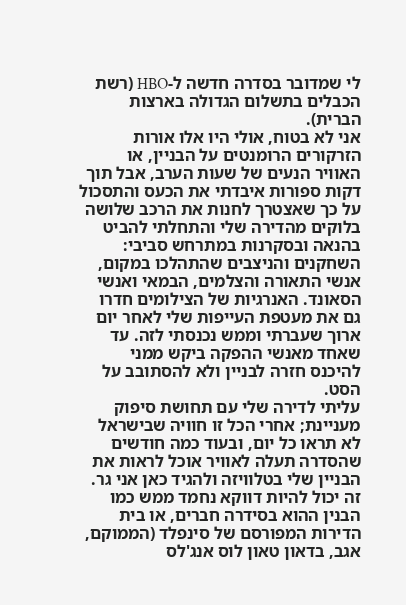לי שמדובר בסדרה חדשה ל-HBO (רשת הכבלים בתשלום הגדולה בארצות הברית).
אני לא בטוח, אולי היו אלו אורות הזרקורים הרומנטים על הבניין, או האוויר הנעים של שעות הערב, אבל תוך דקות ספורות איבדתי את הכעס והתסכול על כך שאצטרך לחנות את הרכב שלושה בלוקים מהדירה שלי והתחלתי להביט בהנאה ובסקרנות במתרחש סביבי: השחקנים והניצבים שהתהלכו במקום, אנשי התאורה והצלמים, הבמאי ואנשי הסאונד. האנרגיות של הצילומים חדרו גם את מעטפת העייפות שלי לאחר יום ארוך שעברתי וממש נכנסתי לזה. עד שאחד מאנשי ההפקה ביקש ממני להיכנס חזרה לבניין ולא להסתובב על הסט.
עליתי לדירה שלי עם תחושת סיפוק מעניינת; אחרי הכל זו חוויה שבישראל לא תראו כל יום, ובעוד כמה חודשים שהסדרה תעלה לאוויר אוכל לראות את הבניין שלי בטלוויזה ולהגיד כאן אני גר. זה יכול להיות דווקא נחמד ממש כמו הבנין ההוא בסידרה חברים, או בית הדירות המפורסם של סינפלד (הממוקם, אגב, בדאון טאון לוס אנג'לס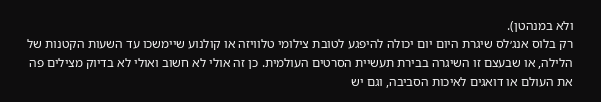ולא במנהטן).
רק בלוס אנג׳לס שיגרת היום יום יכולה להיפגע לטובת צילומי טלוויזה או קולנוע שיימשכו עד השעות הקטנות של הלילה, או שבעצם זו השיגרה בבירת תעשיית הסרטים העולמית. כן זה אולי לא חשוב ואולי לא בדיוק מצילים פה את העולם או דואגים לאיכות הסביבה, וגם יש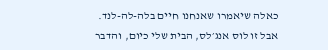כאלה שיאמרו שאנחנו חיים בלה-לה-לנד.
אבל זו לוס אנג׳לס, הבית שלי כיום, והדבר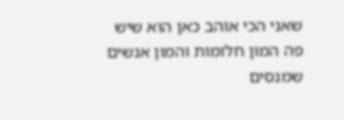שאני הכי אוהב כאן הוא שיש פה המון חלומות והמון אנשים שמנסים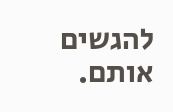להגשים אותם.